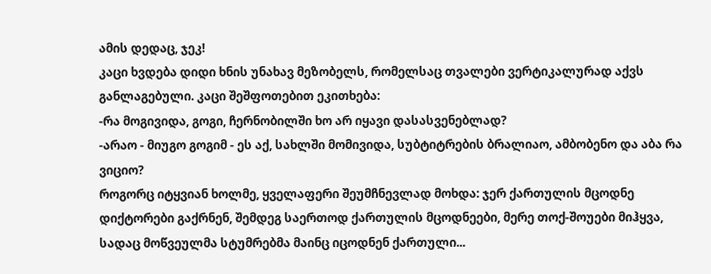ამის დედაც, ჯეკ!
კაცი ხვდება დიდი ხნის უნახავ მეზობელს, რომელსაც თვალები ვერტიკალურად აქვს განლაგებული. კაცი შეშფოთებით ეკითხება:
-რა მოგივიდა, გოგი, ჩერნობილში ხო არ იყავი დასასვენებლად?
-არაო - მიუგო გოგიმ - ეს აქ, სახლში მომივიდა, სუბტიტრების ბრალიაო, ამბობენო და აბა რა ვიციო?
როგორც იტყვიან ხოლმე, ყველაფერი შეუმჩნევლად მოხდა: ჯერ ქართულის მცოდნე დიქტორები გაქრნენ, შემდეგ საერთოდ ქართულის მცოდნეები, მერე თოქ-შოუები მიჰყვა, სადაც მოწვეულმა სტუმრებმა მაინც იცოდნენ ქართული...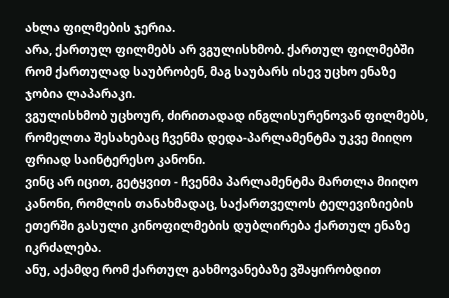ახლა ფილმების ჯერია.
არა, ქართულ ფილმებს არ ვგულისხმობ. ქართულ ფილმებში რომ ქართულად საუბრობენ, მაგ საუბარს ისევ უცხო ენაზე ჯობია ლაპარაკი.
ვგულისხმობ უცხოურ, ძირითადად ინგლისურენოვან ფილმებს, რომელთა შესახებაც ჩვენმა დედა-პარლამენტმა უკვე მიიღო ფრიად საინტერესო კანონი.
ვინც არ იცით, გეტყვით - ჩვენმა პარლამენტმა მართლა მიიღო კანონი, რომლის თანახმადაც, საქართველოს ტელევიზიების ეთერში გასული კინოფილმების დუბლირება ქართულ ენაზე იკრძალება.
ანუ, აქამდე რომ ქართულ გახმოვანებაზე ვშაყირობდით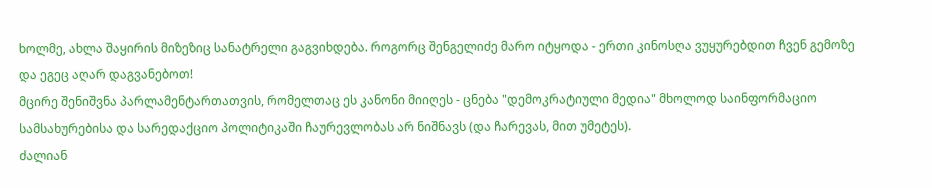ხოლმე, ახლა შაყირის მიზეზიც სანატრელი გაგვიხდება. როგორც შენგელიძე მარო იტყოდა - ერთი კინოსღა ვუყურებდით ჩვენ გემოზე და ეგეც აღარ დაგვანებოთ!
მცირე შენიშვნა პარლამენტართათვის, რომელთაც ეს კანონი მიიღეს - ცნება "დემოკრატიული მედია" მხოლოდ საინფორმაციო სამსახურებისა და სარედაქციო პოლიტიკაში ჩაურევლობას არ ნიშნავს (და ჩარევას, მით უმეტეს).
ძალიან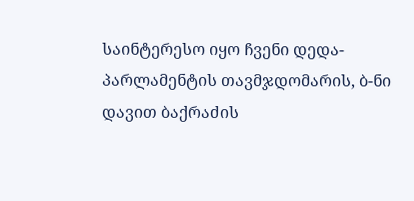საინტერესო იყო ჩვენი დედა-პარლამენტის თავმჯდომარის, ბ-ნი დავით ბაქრაძის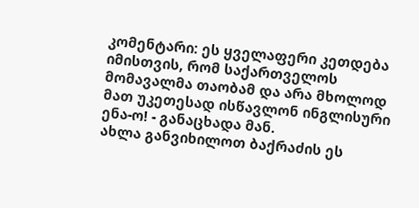კომენტარი: ეს ყველაფერი კეთდება იმისთვის, რომ საქართველოს მომავალმა თაობამ და არა მხოლოდ მათ უკეთესად ისწავლონ ინგლისური ენა-ო! - განაცხადა მან.
ახლა განვიხილოთ ბაქრაძის ეს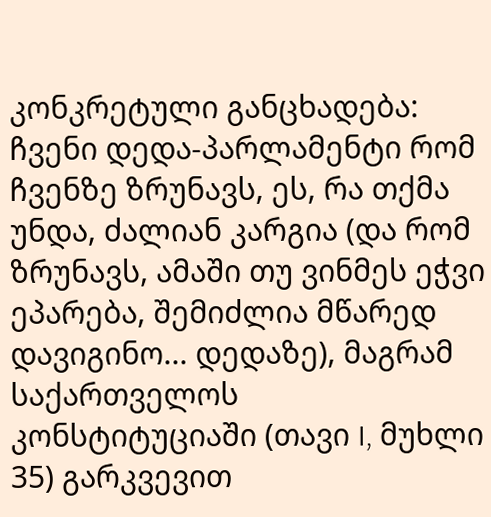კონკრეტული განცხადება: ჩვენი დედა-პარლამენტი რომ ჩვენზე ზრუნავს, ეს, რა თქმა უნდა, ძალიან კარგია (და რომ ზრუნავს, ამაში თუ ვინმეს ეჭვი ეპარება, შემიძლია მწარედ დავიგინო... დედაზე), მაგრამ საქართველოს კონსტიტუციაში (თავი I, მუხლი 35) გარკვევით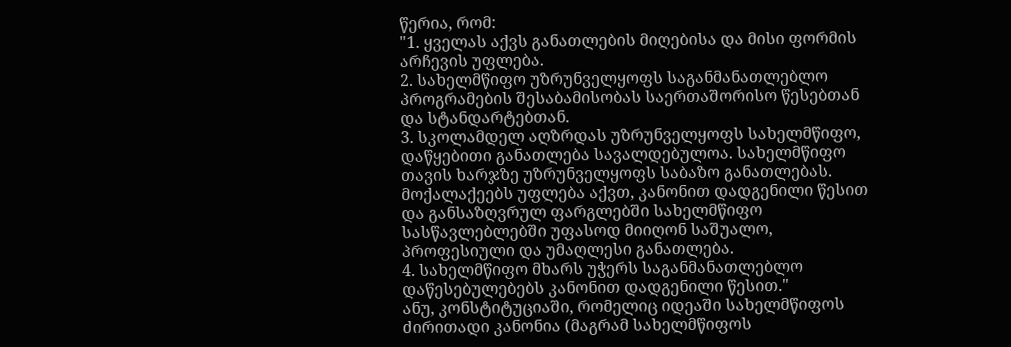წერია, რომ:
"1. ყველას აქვს განათლების მიღებისა და მისი ფორმის არჩევის უფლება.
2. სახელმწიფო უზრუნველყოფს საგანმანათლებლო პროგრამების შესაბამისობას საერთაშორისო წესებთან და სტანდარტებთან.
3. სკოლამდელ აღზრდას უზრუნველყოფს სახელმწიფო, დაწყებითი განათლება სავალდებულოა. სახელმწიფო თავის ხარჯზე უზრუნველყოფს საბაზო განათლებას. მოქალაქეებს უფლება აქვთ, კანონით დადგენილი წესით და განსაზღვრულ ფარგლებში სახელმწიფო სასწავლებლებში უფასოდ მიიღონ საშუალო, პროფესიული და უმაღლესი განათლება.
4. სახელმწიფო მხარს უჭერს საგანმანათლებლო დაწესებულებებს კანონით დადგენილი წესით."
ანუ, კონსტიტუციაში, რომელიც იდეაში სახელმწიფოს ძირითადი კანონია (მაგრამ სახელმწიფოს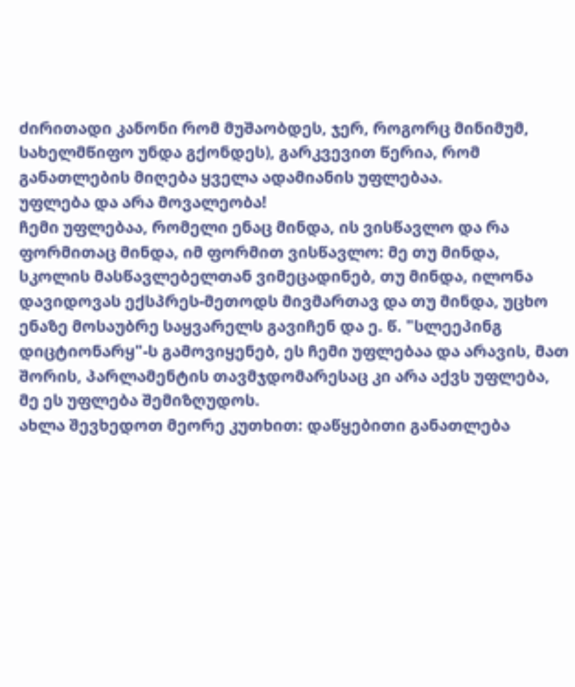ძირითადი კანონი რომ მუშაობდეს, ჯერ, როგორც მინიმუმ, სახელმწიფო უნდა გქონდეს), გარკვევით წერია, რომ განათლების მიღება ყველა ადამიანის უფლებაა.
უფლება და არა მოვალეობა!
ჩემი უფლებაა, რომელი ენაც მინდა, ის ვისწავლო და რა ფორმითაც მინდა, იმ ფორმით ვისწავლო: მე თუ მინდა, სკოლის მასწავლებელთან ვიმეცადინებ, თუ მინდა, ილონა დავიდოვას ექსპრეს-მეთოდს მივმართავ და თუ მინდა, უცხო ენაზე მოსაუბრე საყვარელს გავიჩენ და ე. წ. "სლეეპინგ დიცტიონარყ"-ს გამოვიყენებ, ეს ჩემი უფლებაა და არავის, მათ შორის, პარლამენტის თავმჯდომარესაც კი არა აქვს უფლება, მე ეს უფლება შემიზღუდოს.
ახლა შევხედოთ მეორე კუთხით: დაწყებითი განათლება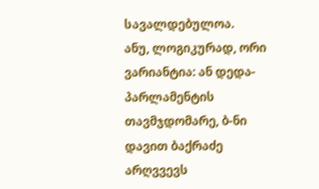სავალდებულოა.
ანუ, ლოგიკურად, ორი ვარიანტია: ან დედა-პარლამენტის თავმჯდომარე, ბ-ნი დავით ბაქრაძე არღვვევს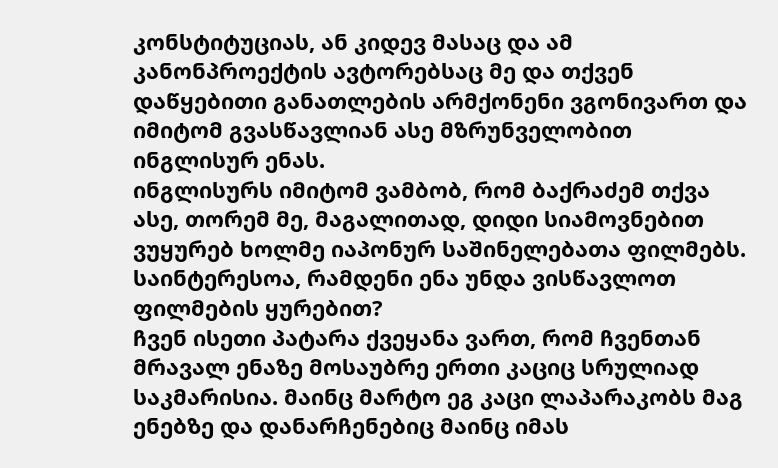კონსტიტუციას, ან კიდევ მასაც და ამ კანონპროექტის ავტორებსაც მე და თქვენ დაწყებითი განათლების არმქონენი ვგონივართ და იმიტომ გვასწავლიან ასე მზრუნველობით ინგლისურ ენას.
ინგლისურს იმიტომ ვამბობ, რომ ბაქრაძემ თქვა ასე, თორემ მე, მაგალითად, დიდი სიამოვნებით ვუყურებ ხოლმე იაპონურ საშინელებათა ფილმებს.
საინტერესოა, რამდენი ენა უნდა ვისწავლოთ ფილმების ყურებით?
ჩვენ ისეთი პატარა ქვეყანა ვართ, რომ ჩვენთან მრავალ ენაზე მოსაუბრე ერთი კაციც სრულიად საკმარისია. მაინც მარტო ეგ კაცი ლაპარაკობს მაგ ენებზე და დანარჩენებიც მაინც იმას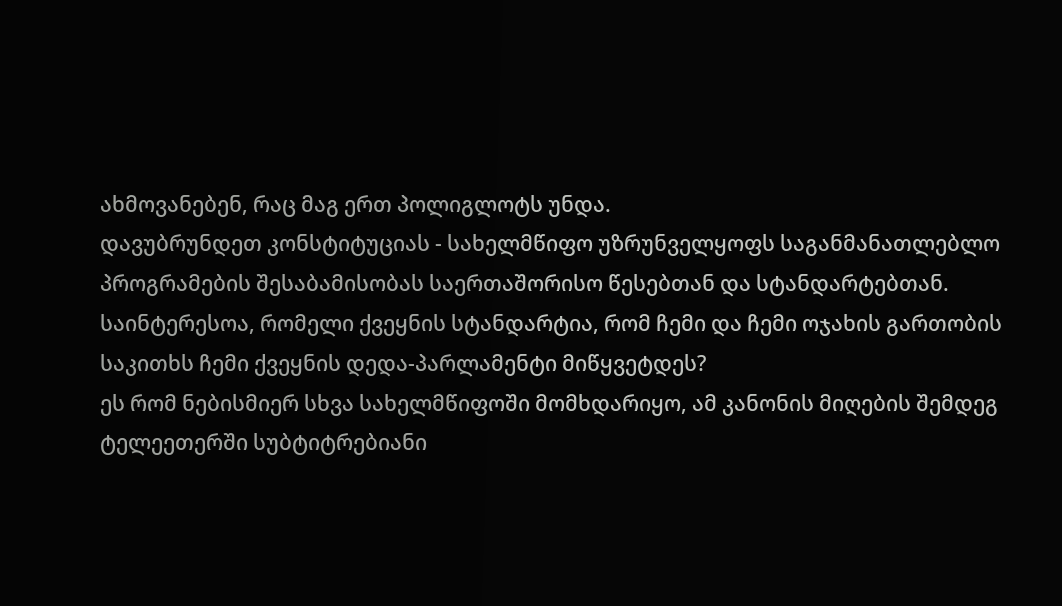ახმოვანებენ, რაც მაგ ერთ პოლიგლოტს უნდა.
დავუბრუნდეთ კონსტიტუციას - სახელმწიფო უზრუნველყოფს საგანმანათლებლო პროგრამების შესაბამისობას საერთაშორისო წესებთან და სტანდარტებთან.
საინტერესოა, რომელი ქვეყნის სტანდარტია, რომ ჩემი და ჩემი ოჯახის გართობის საკითხს ჩემი ქვეყნის დედა-პარლამენტი მიწყვეტდეს?
ეს რომ ნებისმიერ სხვა სახელმწიფოში მომხდარიყო, ამ კანონის მიღების შემდეგ ტელეეთერში სუბტიტრებიანი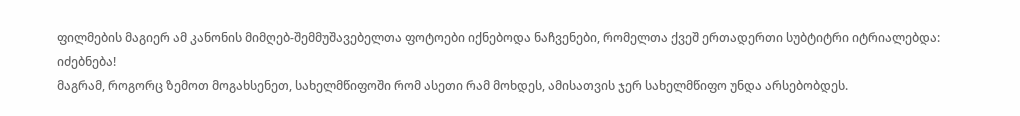ფილმების მაგიერ ამ კანონის მიმღებ-შემმუშავებელთა ფოტოები იქნებოდა ნაჩვენები, რომელთა ქვეშ ერთადერთი სუბტიტრი იტრიალებდა: იძებნება!
მაგრამ, როგორც ზემოთ მოგახსენეთ, სახელმწიფოში რომ ასეთი რამ მოხდეს, ამისათვის ჯერ სახელმწიფო უნდა არსებობდეს.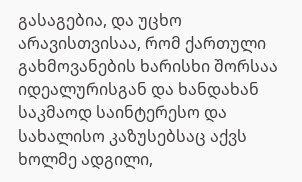გასაგებია, და უცხო არავისთვისაა, რომ ქართული გახმოვანების ხარისხი შორსაა იდეალურისგან და ხანდახან საკმაოდ საინტერესო და სახალისო კაზუსებსაც აქვს ხოლმე ადგილი,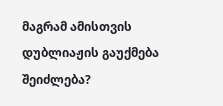მაგრამ ამისთვის დუბლიაჟის გაუქმება შეიძლება?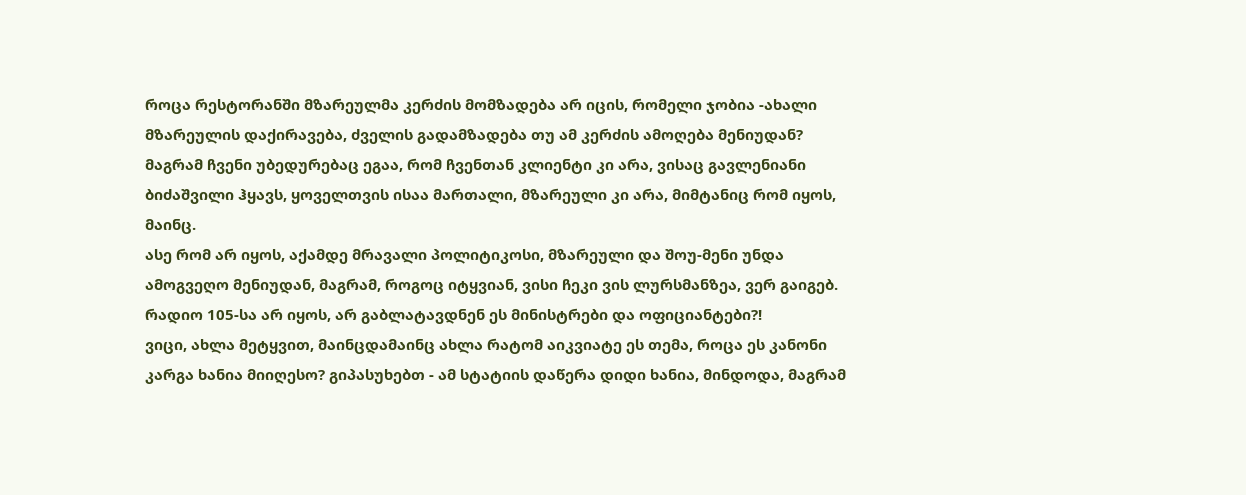როცა რესტორანში მზარეულმა კერძის მომზადება არ იცის, რომელი ჯობია -ახალი მზარეულის დაქირავება, ძველის გადამზადება თუ ამ კერძის ამოღება მენიუდან?
მაგრამ ჩვენი უბედურებაც ეგაა, რომ ჩვენთან კლიენტი კი არა, ვისაც გავლენიანი ბიძაშვილი ჰყავს, ყოველთვის ისაა მართალი, მზარეული კი არა, მიმტანიც რომ იყოს, მაინც.
ასე რომ არ იყოს, აქამდე მრავალი პოლიტიკოსი, მზარეული და შოუ-მენი უნდა ამოგვეღო მენიუდან, მაგრამ, როგოც იტყვიან, ვისი ჩეკი ვის ლურსმანზეა, ვერ გაიგებ.
რადიო 105-სა არ იყოს, არ გაბლატავდნენ ეს მინისტრები და ოფიციანტები?!
ვიცი, ახლა მეტყვით, მაინცდამაინც ახლა რატომ აიკვიატე ეს თემა, როცა ეს კანონი კარგა ხანია მიიღესო? გიპასუხებთ - ამ სტატიის დაწერა დიდი ხანია, მინდოდა, მაგრამ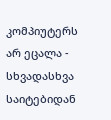კომპიუტერს არ ეცალა - სხვადასხვა საიტებიდან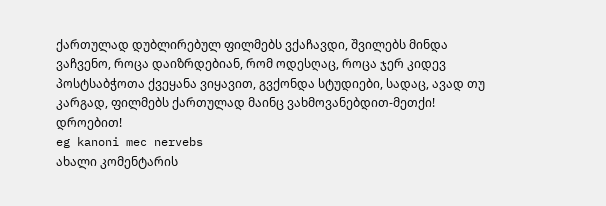ქართულად დუბლირებულ ფილმებს ვქაჩავდი, შვილებს მინდა ვაჩვენო, როცა დაიზრდებიან, რომ ოდესღაც, როცა ჯერ კიდევ პოსტსაბჭოთა ქვეყანა ვიყავით, გვქონდა სტუდიები, სადაც, ავად თუ კარგად, ფილმებს ქართულად მაინც ვახმოვანებდით-მეთქი!
დროებით!
eg kanoni mec nervebs
ახალი კომენტარის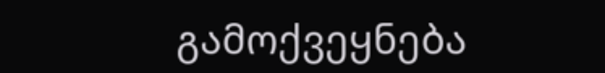გამოქვეყნება